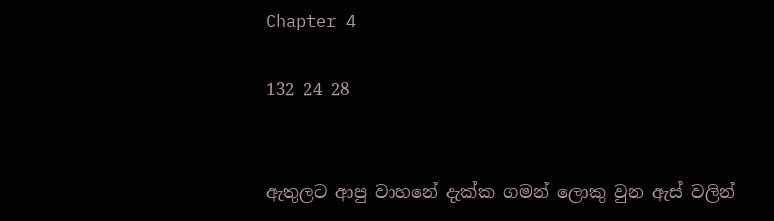Chapter 4

132 24 28


ඇතුලට ආපු වාහනේ දැක්ක ගමන් ලොකු වුන ඇස් වලින්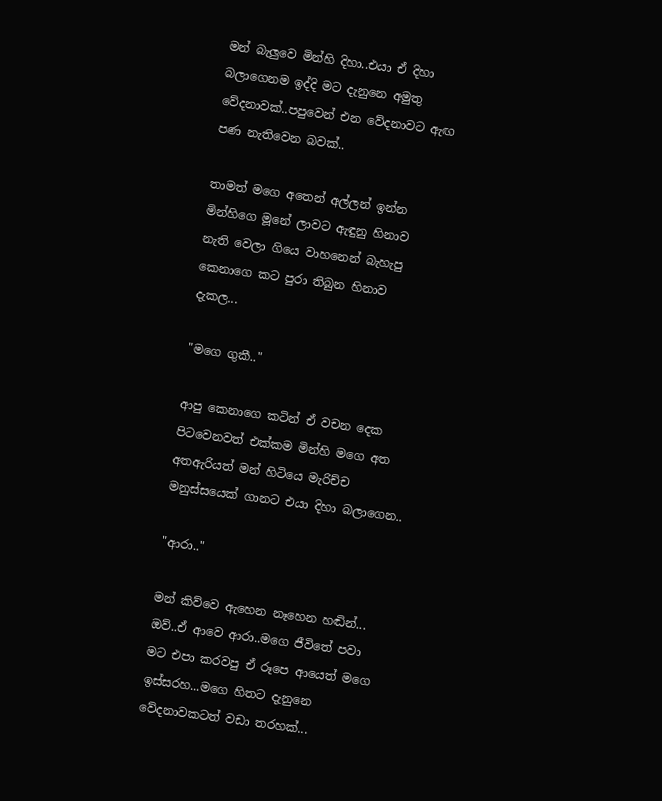මන් බැලුවෙ මින්හි දිහා..එයා ඒ දිහා බලාගෙනම ඉද්දි මට දැනුනෙ අමුතු වේදනාවක්..පපුවෙන් එන වේදනාවට ඇඟ පණ නැතිවෙන බවක්..

තාමත් මගෙ අතෙන් අල්ලන් ඉන්න මින්හිගෙ මූනේ ලාවට ඇඳුනු හිනාව නැති වෙලා ගියෙ වාහනෙන් බැහැපු කෙනාගෙ කට පුරා තිබුන හිනාව දැකල...

"මගෙ ගුකී.."

ආපු කෙනාගෙ කටින් ඒ වචන දෙක පිටවෙනවත් එක්කම මින්හි මගෙ අත අතඇරියත් මන් හිටියෙ මැරිච්ච මනුස්සයෙක් ගානට එයා දිහා බලාගෙන..

"ආරා.."

මන් කිව්වෙ ඇහෙන නෑහෙන හඬින්...
ඔව්..ඒ ආවෙ ආරා..මගෙ ජීවිතේ පවා මට එපා කරවපු ඒ රූපෙ ආයෙත් මගෙ ඉස්සරහ...මගෙ හිතට දැනුනෙ වේදනාවකටත් වඩා තරහක්...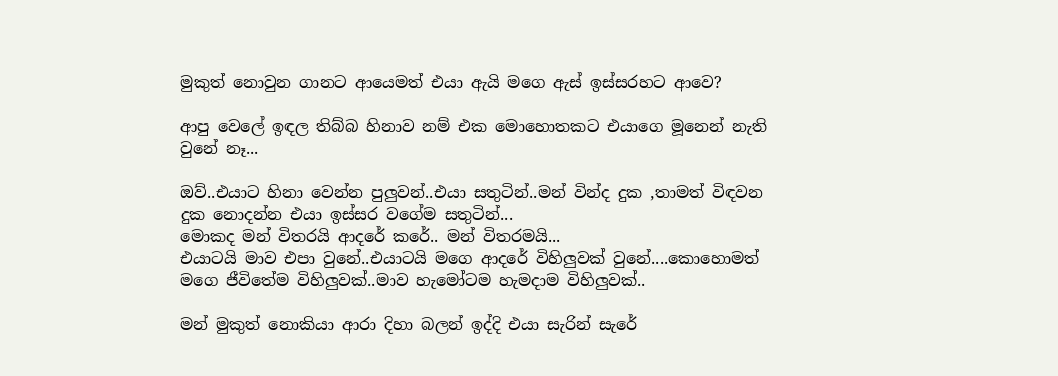මුකුත් නොවුන ගානට ආයෙමත් එයා ඇයි මගෙ ඇස් ඉස්සරහට ආවෙ?

ආපු වෙලේ ඉඳල තිබ්බ හිනාව නම් එක මොහොතකට එයාගෙ මූනෙන් නැති වුනේ නෑ...

ඔව්..එයාට හිනා වෙන්න පුලුවන්..එයා සතුටින්..මන් වින්ද දුක ,තාමත් විඳවන දුක නොදන්න එයා ඉස්සර වගේම සතුටින්...
මොකද මන් විතරයි ආදරේ කරේ.. මන් විතරමයි...
එයාටයි මාව එපා වුනේ..එයාටයි මගෙ ආදරේ විහිලුවක් වුනේ....කොහොමත් මගෙ ජීවිතේම විහිලුවක්..මාව හැමෝටම හැමදාම විහිලුවක්..

මන් මුකුත් නොකියා ආරා දිහා බලන් ඉද්දි එයා සැරින් සැරේ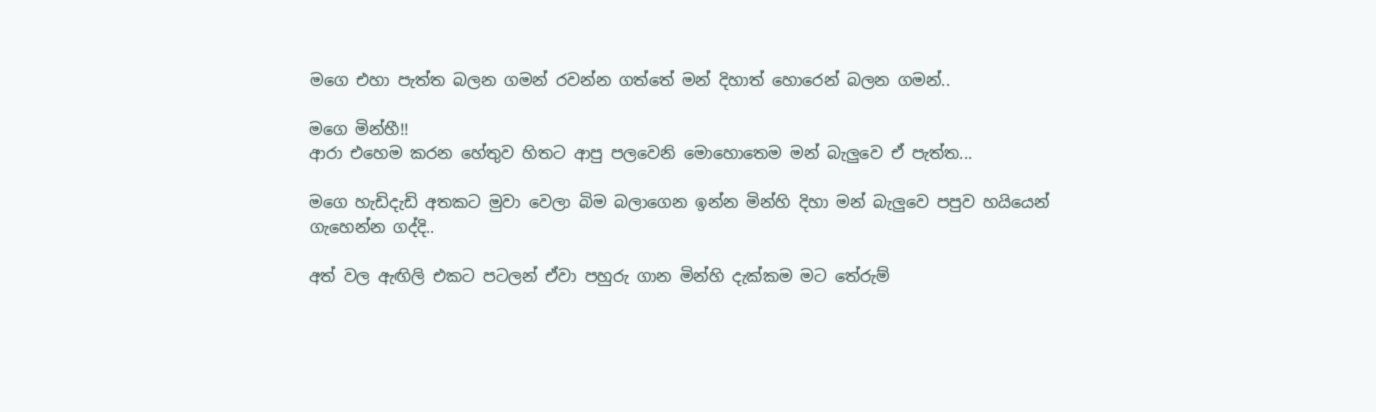මගෙ එහා පැත්ත බලන ගමන් රවන්න ගත්තේ මන් දිහාත් හොරෙන් බලන ගමන්..

මගෙ මින්හී!!
ආරා එහෙම කරන හේතුව හිතට ආපු පලවෙනි මොහොතෙම මන් බැලුවෙ ඒ පැත්ත...

මගෙ හැඩිදැඩි අතකට මුවා වෙලා බිම බලාගෙන ඉන්න මින්හි දිහා මන් බැලුවෙ පපුව හයියෙන් ගැහෙන්න ගද්දි..

අත් වල ඇඟිලි එකට පටලන් ඒවා පහුරු ගාන මින්හි දැක්කම මට තේරුම්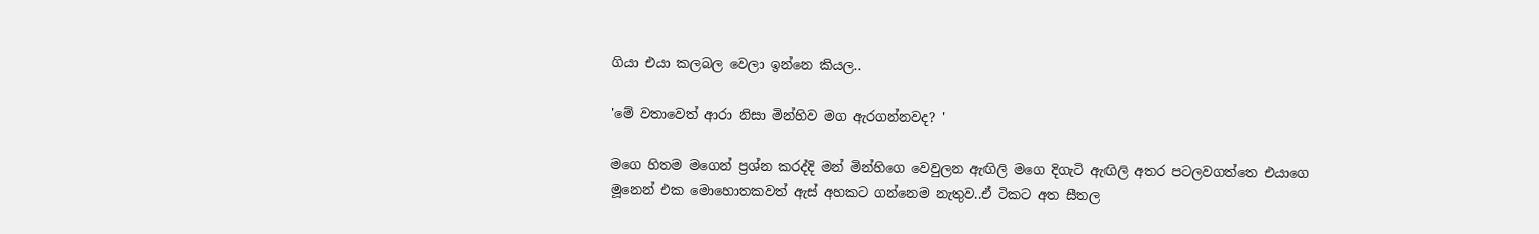ගියා එයා කලබල වෙලා ඉන්නෙ කියල..

'මේ වතාවෙත් ආරා නිසා මින්හිව මග ඇරගන්නවද? '

මගෙ හිතම මගෙන් ප්‍රශ්න කරද්දි මන් මින්හිගෙ වෙවුලන ඇඟිලි මගෙ දිගැටි ඇඟිලි අතර පටලවගත්තෙ එයාගෙ මූනෙන් එක මොහොතකවත් ඇස් අහකට ගන්නෙම නැතුව..ඒ ටිකට අත සීතල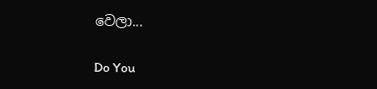වෙලා...

Do You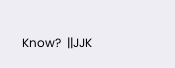Know?  ||JJK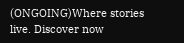(ONGOING)Where stories live. Discover now